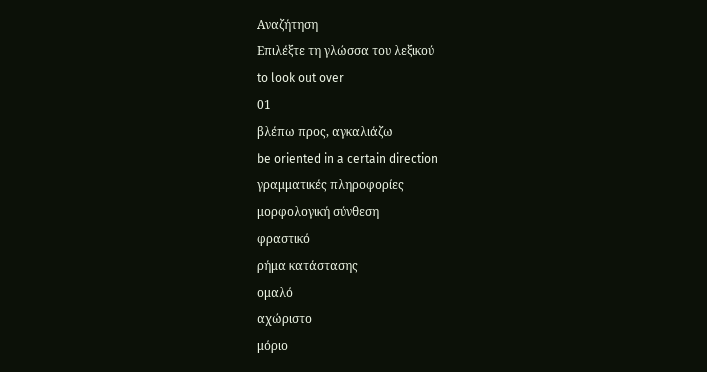Αναζήτηση
Επιλέξτε τη γλώσσα του λεξικού
to look out over
01
βλέπω προς, αγκαλιάζω
be oriented in a certain direction
γραμματικές πληροφορίες
μορφολογική σύνθεση
φραστικό
ρήμα κατάστασης
ομαλό
αχώριστο
μόριο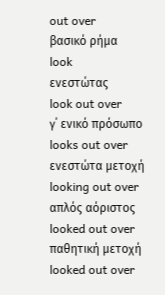out over
βασικό ρήμα
look
ενεστώτας
look out over
γ΄ ενικό πρόσωπο
looks out over
ενεστώτα μετοχή
looking out over
απλός αόριστος
looked out over
παθητική μετοχή
looked out over